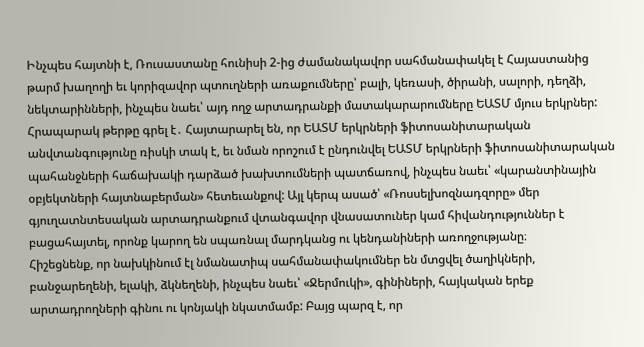Ինչպես հայտնի է, Ռուսաստանը հունիսի 2-ից ժամանակավոր սահմանափակել է Հայաստանից թարմ խաղողի եւ կորիզավոր պտուղների առաքումները՝ բալի, կեռասի, ծիրանի, սալորի, դեղձի, նեկտարինների, ինչպես նաեւ՝ այդ ողջ արտադրանքի մատակարարումները ԵԱՏՄ մյուս երկրներ:
Հրապարակ թերթը գրել է․ Հայտարարել են, որ ԵԱՏՄ երկրների ֆիտոսանիտարական անվտանգությունը ռիսկի տակ է, եւ նման որոշում է ընդունվել ԵԱՏՄ երկրների ֆիտոսանիտարական պահանջների հաճախակի դարձած խախտումների պատճառով, ինչպես նաեւ՝ «կարանտինային օբյեկտների հայտնաբերման» հետեւանքով: Այլ կերպ ասած՝ «Ռոսսելխոզնադզորը» մեր գյուղատնտեսական արտադրանքում վտանգավոր վնասատուներ կամ հիվանդություններ է բացահայտել, որոնք կարող են սպառնալ մարդկանց ու կենդանիների առողջությանը։
Հիշեցնենք, որ նախկինում էլ նմանատիպ սահմանափակումներ են մտցվել ծաղիկների, բանջարեղենի, ելակի, ձկնեղենի, ինչպես նաեւ՝ «Ջերմուկի», գինիների, հայկական երեք արտադրողների գինու ու կոնյակի նկատմամբ: Բայց պարզ է, որ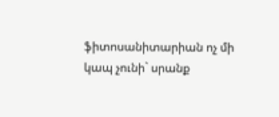ֆիտոսանիտարիան ոչ մի կապ չունի` սրանք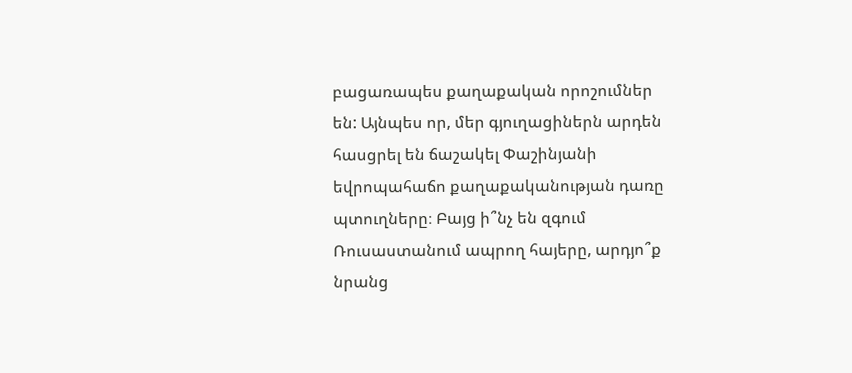բացառապես քաղաքական որոշումներ են: Այնպես որ, մեր գյուղացիներն արդեն հասցրել են ճաշակել Փաշինյանի եվրոպահաճո քաղաքականության դառը պտուղները։ Բայց ի՞նչ են զգում Ռուսաստանում ապրող հայերը, արդյո՞ք նրանց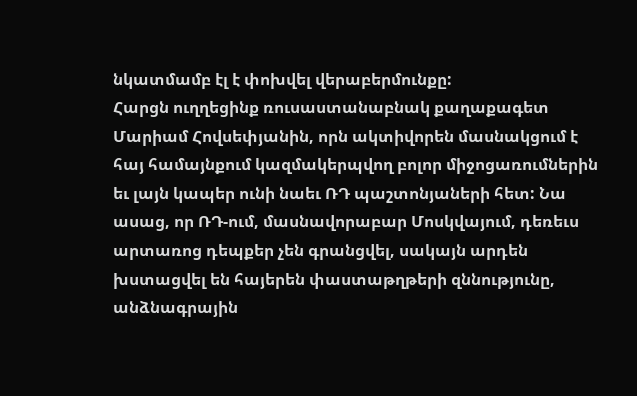նկատմամբ էլ է փոխվել վերաբերմունքը:
Հարցն ուղղեցինք ռուսաստանաբնակ քաղաքագետ Մարիամ Հովսեփյանին, որն ակտիվորեն մասնակցում է հայ համայնքում կազմակերպվող բոլոր միջոցառումներին եւ լայն կապեր ունի նաեւ ՌԴ պաշտոնյաների հետ: Նա ասաց, որ ՌԴ-ում, մասնավորաբար Մոսկվայում, դեռեւս արտառոց դեպքեր չեն գրանցվել, սակայն արդեն խստացվել են հայերեն փաստաթղթերի զննությունը, անձնագրային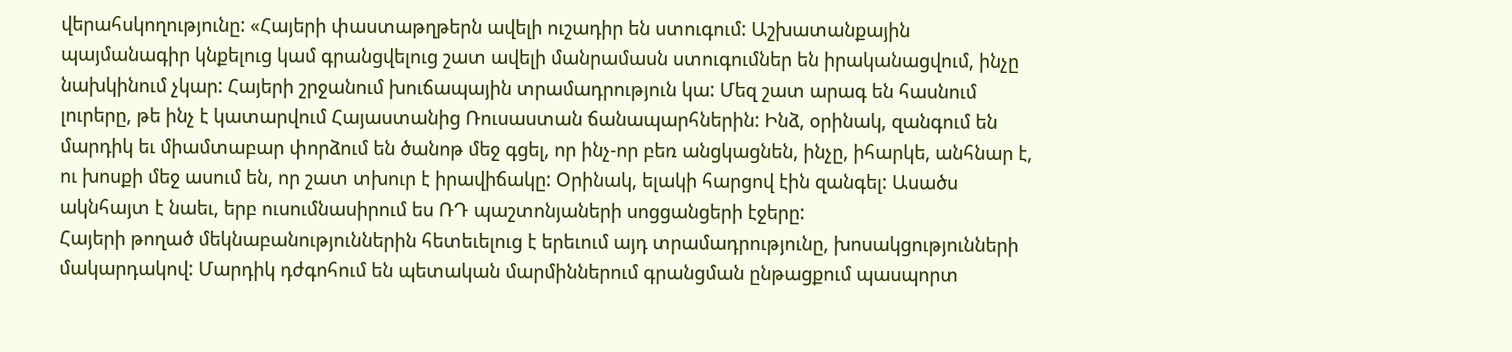վերահսկողությունը: «Հայերի փաստաթղթերն ավելի ուշադիր են ստուգում: Աշխատանքային պայմանագիր կնքելուց կամ գրանցվելուց շատ ավելի մանրամասն ստուգումներ են իրականացվում, ինչը նախկինում չկար: Հայերի շրջանում խուճապային տրամադրություն կա: Մեզ շատ արագ են հասնում լուրերը, թե ինչ է կատարվում Հայաստանից Ռուսաստան ճանապարհներին: Ինձ, օրինակ, զանգում են մարդիկ եւ միամտաբար փորձում են ծանոթ մեջ գցել, որ ինչ-որ բեռ անցկացնեն, ինչը, իհարկե, անհնար է, ու խոսքի մեջ ասում են, որ շատ տխուր է իրավիճակը: Օրինակ, ելակի հարցով էին զանգել: Ասածս ակնհայտ է նաեւ, երբ ուսումնասիրում ես ՌԴ պաշտոնյաների սոցցանցերի էջերը:
Հայերի թողած մեկնաբանություններին հետեւելուց է երեւում այդ տրամադրությունը, խոսակցությունների մակարդակով: Մարդիկ դժգոհում են պետական մարմիններում գրանցման ընթացքում պասպորտ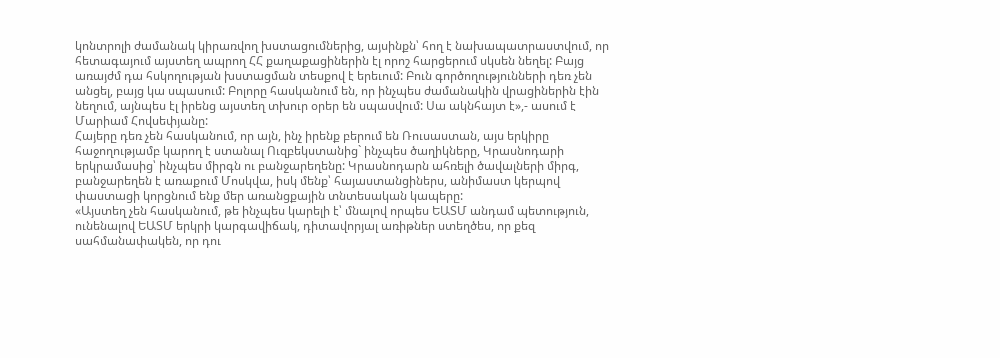կոնտրոլի ժամանակ կիրառվող խստացումներից, այսինքն՝ հող է նախապատրաստվում, որ հետագայում այստեղ ապրող ՀՀ քաղաքացիներին էլ որոշ հարցերում սկսեն նեղել: Բայց առայժմ դա հսկողության խստացման տեսքով է երեւում: Բուն գործողությունների դեռ չեն անցել, բայց կա սպասում: Բոլորը հասկանում են, որ ինչպես ժամանակին վրացիներին էին նեղում, այնպես էլ իրենց այստեղ տխուր օրեր են սպասվում: Սա ակնհայտ է»,- ասում է Մարիամ Հովսեփյանը:
Հայերը դեռ չեն հասկանում, որ այն, ինչ իրենք բերում են Ռուսաստան, այս երկիրը հաջողությամբ կարող է ստանալ Ուզբեկստանից` ինչպես ծաղիկները, Կրասնոդարի երկրամասից՝ ինչպես միրգն ու բանջարեղենը: Կրասնոդարն ահռելի ծավալների միրգ, բանջարեղեն է առաքում Մոսկվա, իսկ մենք՝ հայաստանցիներս, անիմաստ կերպով փաստացի կորցնում ենք մեր առանցքային տնտեսական կապերը:
«Այստեղ չեն հասկանում, թե ինչպես կարելի է՝ մնալով որպես ԵԱՏՄ անդամ պետություն, ունենալով ԵԱՏՄ երկրի կարգավիճակ, դիտավորյալ առիթներ ստեղծես, որ քեզ սահմանափակեն, որ դու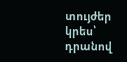տույժեր կրես՝ դրանով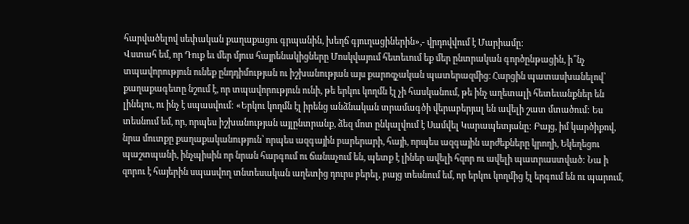հարվածելով սեփական քաղաքացու գրպանին, խեղճ գյուղացիներին»,- վրդովվում է Մարիամը:
Վստահ եմ, որ Դուք եւ մեր մյուս հայրենակիցները Մոսկվայում հետեւում եք մեր ընտրական գործընթացին, ի՞նչ տպավորություն ունեք ընդդիմության ու իշխանության այս քարոզչական պատերազմից։ Հարցին պատասխանելով՝ քաղաքագետը նշում է, որ տպավորություն ունի, թե երկու կողմն էլ չի հասկանում, թե ինչ աղետալի հետեւանքներ են լինելու, ու ինչ է սպասվում: «Երկու կողմն էլ իրենց անձնական տրամագծի վերաբերյալ են ավելի շատ մտածում: Ես տեսնում եմ, որ, որպես իշխանության այլընտրանք, ձեզ մոտ ընկալվում է Սամվել Կարապետյանը: Բայց, իմ կարծիքով, նրա մուտքը քաղաքականություն՝ որպես ազգային բարերարի, հայի, որպես ազգային արժեքները կրողի, Եկեղեցու պաշտպանի, ինչպիսին որ նրան հարգում ու ճանաչում են, պետք է լիներ ավելի հզոր ու ավելի պատրաստված: Նա ի զորու է հայերին սպասվող տնտեսական աղետից դուրս բերել, բայց տեսնում եմ, որ երկու կողմից էլ երգում են ու պարում,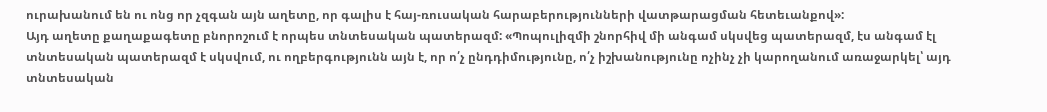ուրախանում են ու ոնց որ չզգան այն աղետը, որ գալիս է հայ-ռուսական հարաբերությունների վատթարացման հետեւանքով»:
Այդ աղետը քաղաքագետը բնորոշում է որպես տնտեսական պատերազմ: «Պոպուլիզմի շնորհիվ մի անգամ սկսվեց պատերազմ, էս անգամ էլ տնտեսական պատերազմ է սկսվում, ու ողբերգությունն այն է, որ ո՛չ ընդդիմությունը, ո՛չ իշխանությունը ոչինչ չի կարողանում առաջարկել՝ այդ տնտեսական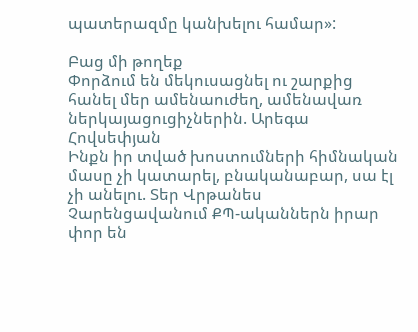պատերազմը կանխելու համար»:

Բաց մի թողեք
Փորձում են մեկուսացնել ու շարքից հանել մեր ամենաուժեղ, ամենավառ ներկայացուցիչներին. Արեգա Հովսեփյան
Ինքն իր տված խոստումների հիմնական մասը չի կատարել, բնականաբար, սա էլ չի անելու. Տեր Վրթանես
Չարենցավանում ՔՊ-ականներն իրար փոր են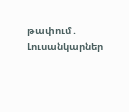թափում․ Լուսանկարներ